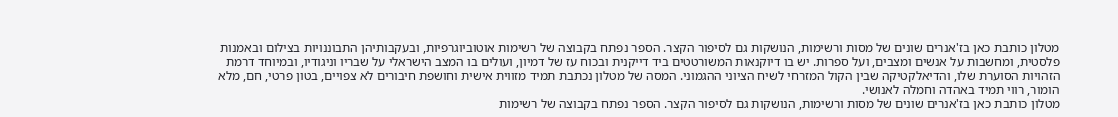מטלון כותבת כאן בז'אנרים שונים של מסות ורשימות, הנושקות גם לסיפור הקצר. הספר נפתח בקבוצה של רשימות אוטוביוגרפיות, ובעקבותיהן התבוננויות בצילום ובאמנות פלסטית, ומחשבות על אנשים ומצבים, ועל ספרות. יש בו דיוקנאות המשורטטים ביד דייקנית ובכוח עז של דמיון, ועולים בו המצב הישראלי על שבריו וניגודיו, ובמיוחד דרמת הזהויות הסוערת שלו, והדיאלקטיקה שבין הקול המזרחי לשיח הציוני ההגמוני. המסה של מטלון נכתבת תמיד מזווית אישית וחושפת חיבורים לא צפויים, בטון פרטי, חם, מלא הומור, רווי תמיד באהדה וחמלה לאנושי.
מטלון כותבת כאן בז'אנרים שונים של מסות ורשימות, הנושקות גם לסיפור הקצר. הספר נפתח בקבוצה של רשימות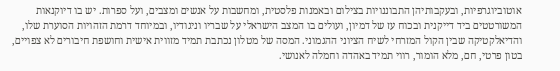אוטוביוגרפיות, ובעקבותיהן התבוננויות בצילום ובאמנות פלסטית, ומחשבות על אנשים ומצבים, ועל ספרות. יש בו דיוקנאות המשורטטים ביד דייקנית ובכוח עז של דמיון, ועולים בו המצב הישראלי על שבריו וניגודיו, ובמיוחד דרמת הזהויות הסוערת שלו, והדיאלקטיקה שבין הקול המזרחי לשיח הציוני ההגמוני. המסה של מטלון נכתבת תמיד מזווית אישית וחושפת חיבורים לא צפויים, בטון פרטי, חם, מלא הומור, רווי תמיד באהדה וחמלה לאנושי.